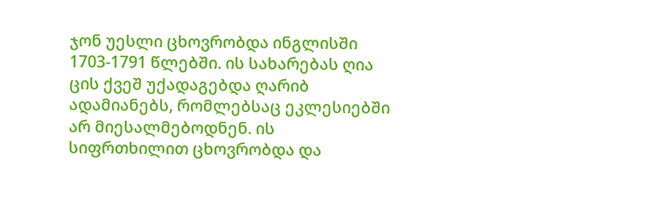ჯონ უესლი ცხოვრობდა ინგლისში 1703-1791 წლებში. ის სახარებას ღია ცის ქვეშ უქადაგებდა ღარიბ ადამიანებს, რომლებსაც ეკლესიებში არ მიესალმებოდნენ. ის სიფრთხილით ცხოვრობდა და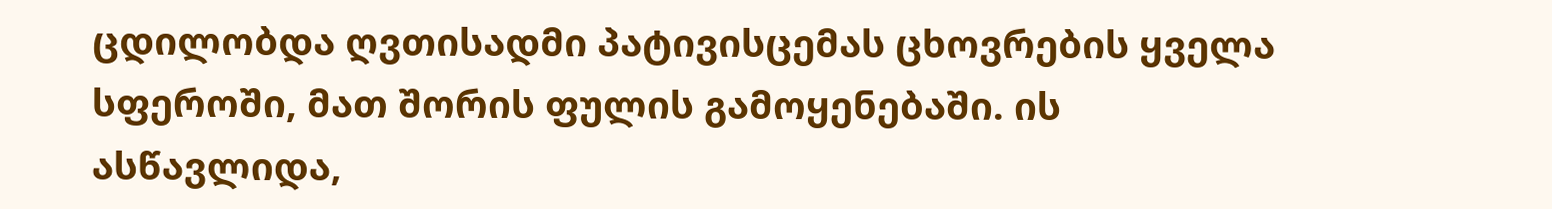ცდილობდა ღვთისადმი პატივისცემას ცხოვრების ყველა სფეროში, მათ შორის ფულის გამოყენებაში. ის ასწავლიდა,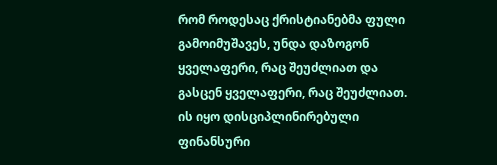რომ როდესაც ქრისტიანებმა ფული გამოიმუშავეს, უნდა დაზოგონ ყველაფერი, რაც შეუძლიათ და გასცენ ყველაფერი, რაც შეუძლიათ. ის იყო დისციპლინირებული ფინანსური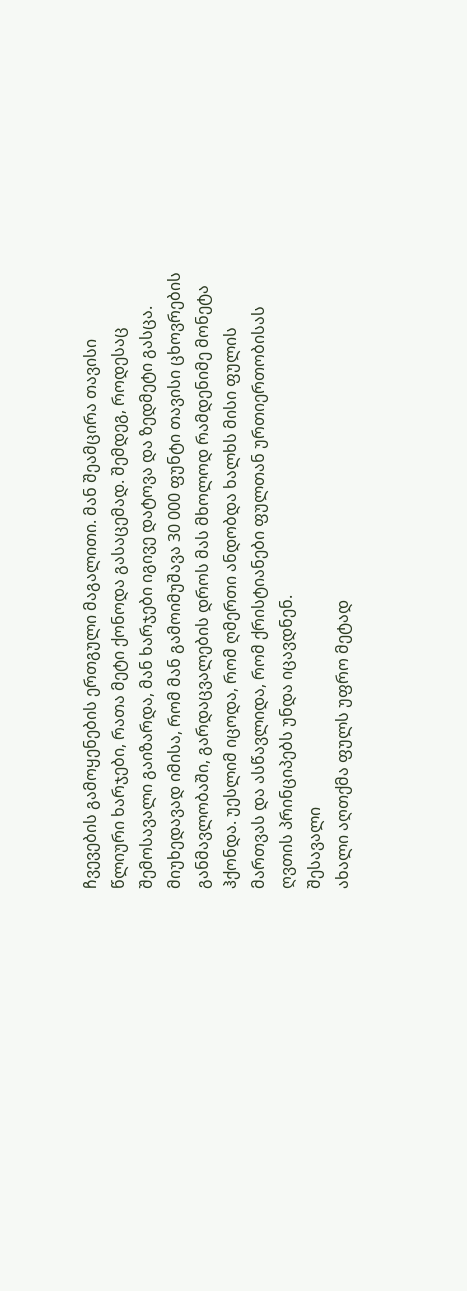ჩვევების გამოყენების ერთგული მაგალითი. მან შეამცირა თავისი წლიური ხარჯები, რათა მეტი ქონოდა გასაცემად. შემდეგ, როდესაც შემოსავალი გაიზარდა, მან ხარჯები იგივე დატოვა და ზედმეტი გასცა. მიუხედავად იმისა, რომ მან გამოიმუშავა 30 000 ფუნტი თავისი ცხოვრების განმავლობაში, გარდაცვალების დროს მას მხოლოდ რამდენიმე მონეტა ჰქონდა. უესლიმ იცოდა, რომ ღმერთი ანდობდა ხალხს მისი ფულის მართვას და ასწავლიდა, რომ ქრისტიანები ფულთან ურთიერთობისას ღვთის პრინციპებს უნდა იცავდნენ.
შესავალი
ახალი აღთქმა ფულს უფრო მეტად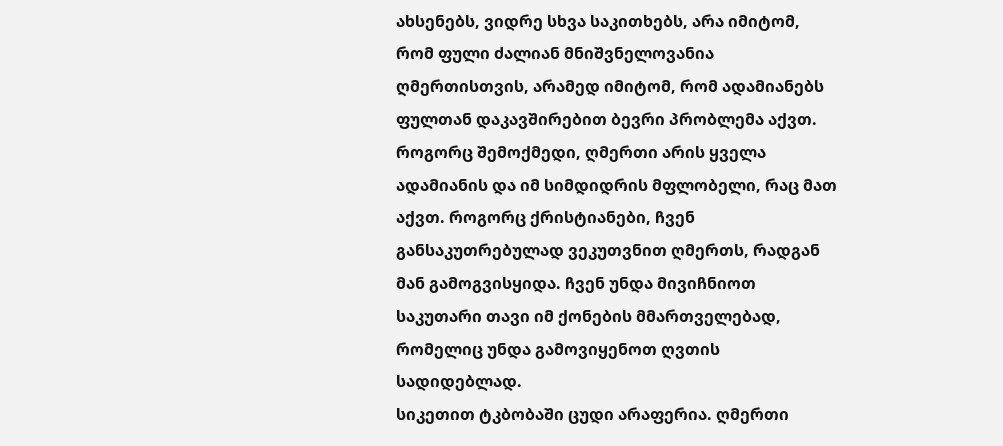ახსენებს, ვიდრე სხვა საკითხებს, არა იმიტომ, რომ ფული ძალიან მნიშვნელოვანია ღმერთისთვის, არამედ იმიტომ, რომ ადამიანებს ფულთან დაკავშირებით ბევრი პრობლემა აქვთ.
როგორც შემოქმედი, ღმერთი არის ყველა ადამიანის და იმ სიმდიდრის მფლობელი, რაც მათ აქვთ. როგორც ქრისტიანები, ჩვენ განსაკუთრებულად ვეკუთვნით ღმერთს, რადგან მან გამოგვისყიდა. ჩვენ უნდა მივიჩნიოთ საკუთარი თავი იმ ქონების მმართველებად, რომელიც უნდა გამოვიყენოთ ღვთის სადიდებლად.
სიკეთით ტკბობაში ცუდი არაფერია. ღმერთი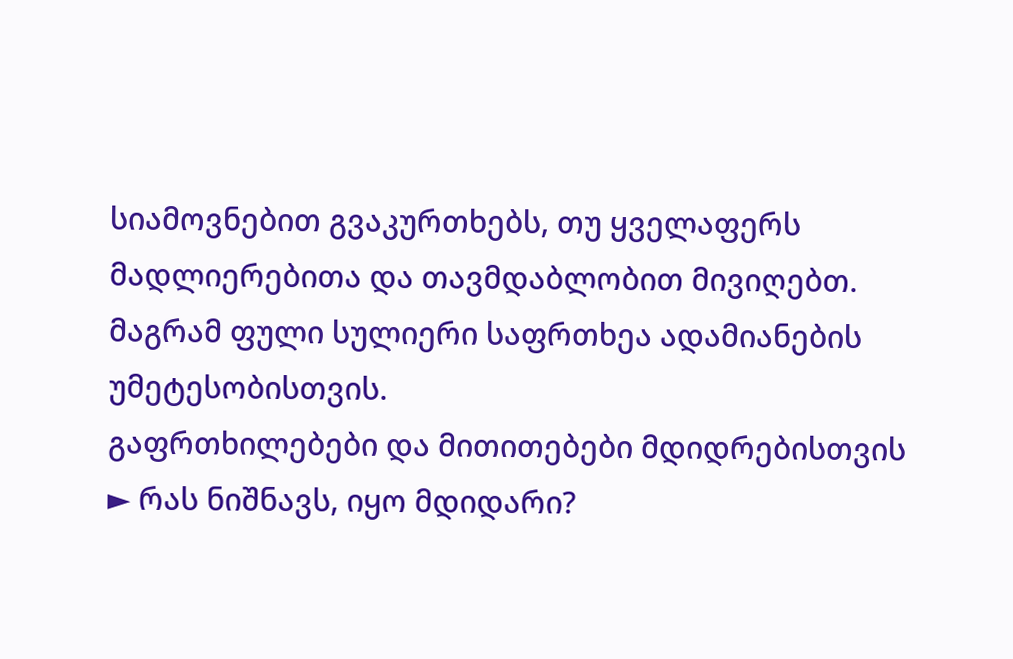სიამოვნებით გვაკურთხებს, თუ ყველაფერს მადლიერებითა და თავმდაბლობით მივიღებთ.
მაგრამ ფული სულიერი საფრთხეა ადამიანების უმეტესობისთვის.
გაფრთხილებები და მითითებები მდიდრებისთვის
► რას ნიშნავს, იყო მდიდარი?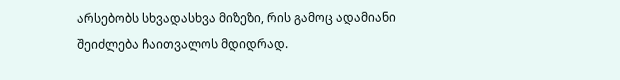არსებობს სხვადასხვა მიზეზი, რის გამოც ადამიანი შეიძლება ჩაითვალოს მდიდრად.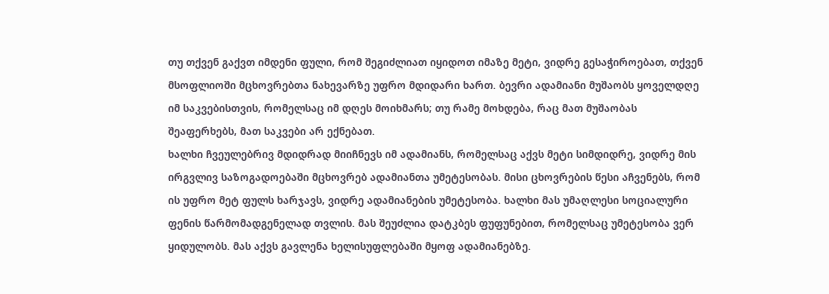თუ თქვენ გაქვთ იმდენი ფული, რომ შეგიძლიათ იყიდოთ იმაზე მეტი, ვიდრე გესაჭიროებათ, თქვენ მსოფლიოში მცხოვრებთა ნახევარზე უფრო მდიდარი ხართ. ბევრი ადამიანი მუშაობს ყოველდღე იმ საკვებისთვის, რომელსაც იმ დღეს მოიხმარს; თუ რამე მოხდება, რაც მათ მუშაობას შეაფერხებს, მათ საკვები არ ექნებათ.
ხალხი ჩვეულებრივ მდიდრად მიიჩნევს იმ ადამიანს, რომელსაც აქვს მეტი სიმდიდრე, ვიდრე მის ირგვლივ საზოგადოებაში მცხოვრებ ადამიანთა უმეტესობას. მისი ცხოვრების წესი აჩვენებს, რომ ის უფრო მეტ ფულს ხარჯავს, ვიდრე ადამიანების უმეტესობა. ხალხი მას უმაღლესი სოციალური ფენის წარმომადგენელად თვლის. მას შეუძლია დატკბეს ფუფუნებით, რომელსაც უმეტესობა ვერ ყიდულობს. მას აქვს გავლენა ხელისუფლებაში მყოფ ადამიანებზე.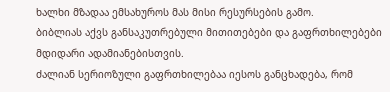ხალხი მზადაა ემსახუროს მას მისი რესურსების გამო.
ბიბლიას აქვს განსაკუთრებული მითითებები და გაფრთხილებები მდიდარი ადამიანებისთვის.
ძალიან სერიოზული გაფრთხილებაა იესოს განცხადება, რომ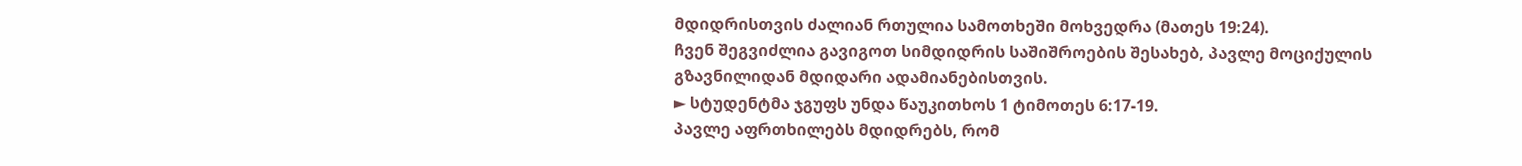მდიდრისთვის ძალიან რთულია სამოთხეში მოხვედრა (მათეს 19:24).
ჩვენ შეგვიძლია გავიგოთ სიმდიდრის საშიშროების შესახებ, პავლე მოციქულის გზავნილიდან მდიდარი ადამიანებისთვის.
► სტუდენტმა ჯგუფს უნდა წაუკითხოს 1 ტიმოთეს 6:17-19.
პავლე აფრთხილებს მდიდრებს, რომ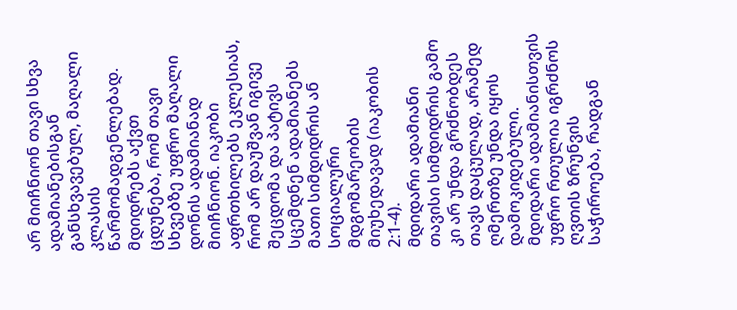არ მიიჩნიონ თავი სხვა ადამიანებისგან განსხვავებულ, მაღალი კლასის წარმომადგენლებად. მდიდრებს აქვთ ცდუნება, რომ თავი სხვებზე უფრო მაღალი დონის ადამიანად მიიჩნიონ. იაკობი აფრთხილებს ეკლესიას, რომ არ დაუშვან იგივე შეცდომა და პატივს სცემდნენ ადამიანებს მათი სიმდიდრის ან სოციალური მდგომარეობის მიუხედავად (იაკობის 2:1-4).
მდიდარი ადამიანი თავისი სიმდიდრის გამო კი არ უნდა გრძნობდეს თავს დაცულად, არამედ ღმერთზე უნდა იყოს დამოკიდებული. მდიდარი ადამიანისთვის უფრო რთულია იგრძნოს ღვთის ზრუნვის საჭიროება, რადგან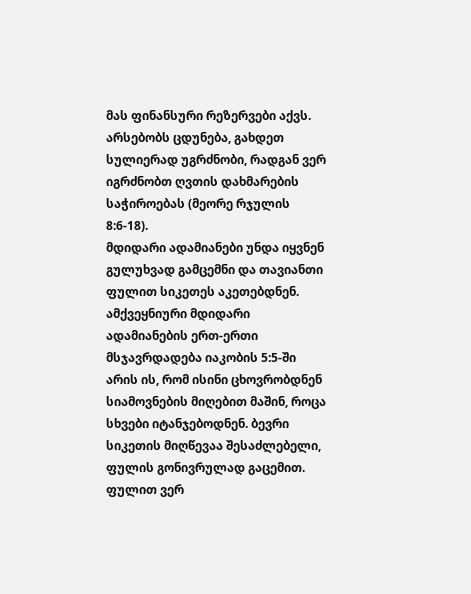მას ფინანსური რეზერვები აქვს. არსებობს ცდუნება, გახდეთ სულიერად უგრძნობი, რადგან ვერ იგრძნობთ ღვთის დახმარების საჭიროებას (მეორე რჯულის 8:6-18).
მდიდარი ადამიანები უნდა იყვნენ გულუხვად გამცემნი და თავიანთი ფულით სიკეთეს აკეთებდნენ.
ამქვეყნიური მდიდარი ადამიანების ერთ-ერთი მსჯავრდადება იაკობის 5:5-ში არის ის, რომ ისინი ცხოვრობდნენ სიამოვნების მიღებით მაშინ, როცა სხვები იტანჯებოდნენ. ბევრი სიკეთის მიღწევაა შესაძლებელი, ფულის გონივრულად გაცემით. ფულით ვერ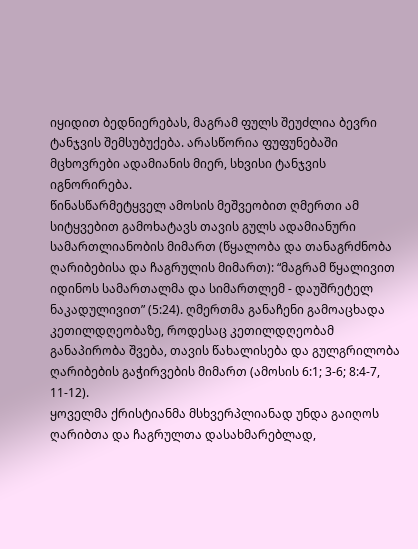იყიდით ბედნიერებას, მაგრამ ფულს შეუძლია ბევრი ტანჯვის შემსუბუქება. არასწორია ფუფუნებაში მცხოვრები ადამიანის მიერ, სხვისი ტანჯვის იგნორირება.
წინასწარმეტყველ ამოსის მეშვეობით ღმერთი ამ სიტყვებით გამოხატავს თავის გულს ადამიანური სამართლიანობის მიმართ (წყალობა და თანაგრძნობა ღარიბებისა და ჩაგრულის მიმართ): “მაგრამ წყალივით იდინოს სამართალმა და სიმართლემ - დაუშრეტელ ნაკადულივით” (5:24). ღმერთმა განაჩენი გამოაცხადა კეთილდღეობაზე, როდესაც კეთილდღეობამ განაპირობა შვება, თავის წახალისება და გულგრილობა ღარიბების გაჭირვების მიმართ (ამოსის 6:1; 3-6; 8:4-7, 11-12).
ყოველმა ქრისტიანმა მსხვერპლიანად უნდა გაიღოს ღარიბთა და ჩაგრულთა დასახმარებლად,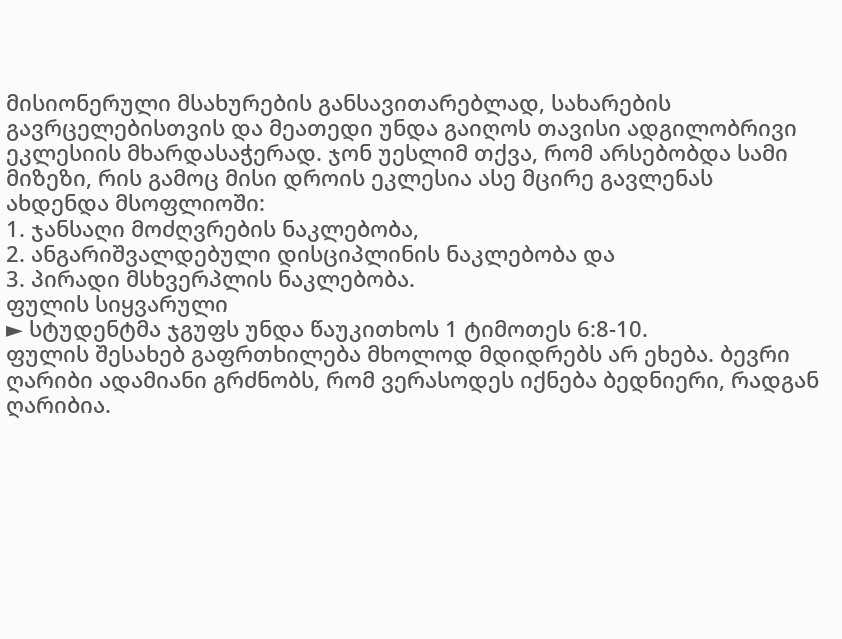მისიონერული მსახურების განსავითარებლად, სახარების გავრცელებისთვის და მეათედი უნდა გაიღოს თავისი ადგილობრივი ეკლესიის მხარდასაჭერად. ჯონ უესლიმ თქვა, რომ არსებობდა სამი მიზეზი, რის გამოც მისი დროის ეკლესია ასე მცირე გავლენას ახდენდა მსოფლიოში:
1. ჯანსაღი მოძღვრების ნაკლებობა,
2. ანგარიშვალდებული დისციპლინის ნაკლებობა და
3. პირადი მსხვერპლის ნაკლებობა.
ფულის სიყვარული
► სტუდენტმა ჯგუფს უნდა წაუკითხოს 1 ტიმოთეს 6:8-10.
ფულის შესახებ გაფრთხილება მხოლოდ მდიდრებს არ ეხება. ბევრი ღარიბი ადამიანი გრძნობს, რომ ვერასოდეს იქნება ბედნიერი, რადგან ღარიბია.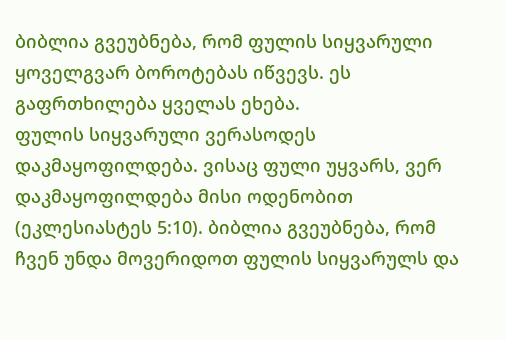ბიბლია გვეუბნება, რომ ფულის სიყვარული ყოველგვარ ბოროტებას იწვევს. ეს გაფრთხილება ყველას ეხება.
ფულის სიყვარული ვერასოდეს დაკმაყოფილდება. ვისაც ფული უყვარს, ვერ დაკმაყოფილდება მისი ოდენობით (ეკლესიასტეს 5:10). ბიბლია გვეუბნება, რომ ჩვენ უნდა მოვერიდოთ ფულის სიყვარულს და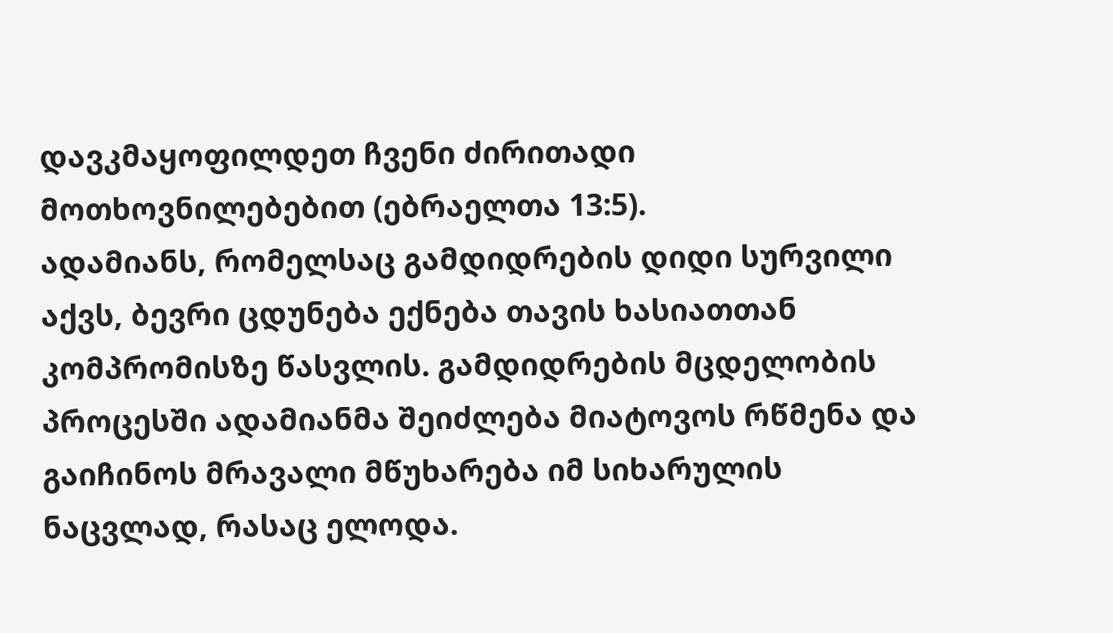დავკმაყოფილდეთ ჩვენი ძირითადი მოთხოვნილებებით (ებრაელთა 13:5).
ადამიანს, რომელსაც გამდიდრების დიდი სურვილი აქვს, ბევრი ცდუნება ექნება თავის ხასიათთან კომპრომისზე წასვლის. გამდიდრების მცდელობის პროცესში ადამიანმა შეიძლება მიატოვოს რწმენა და გაიჩინოს მრავალი მწუხარება იმ სიხარულის ნაცვლად, რასაც ელოდა.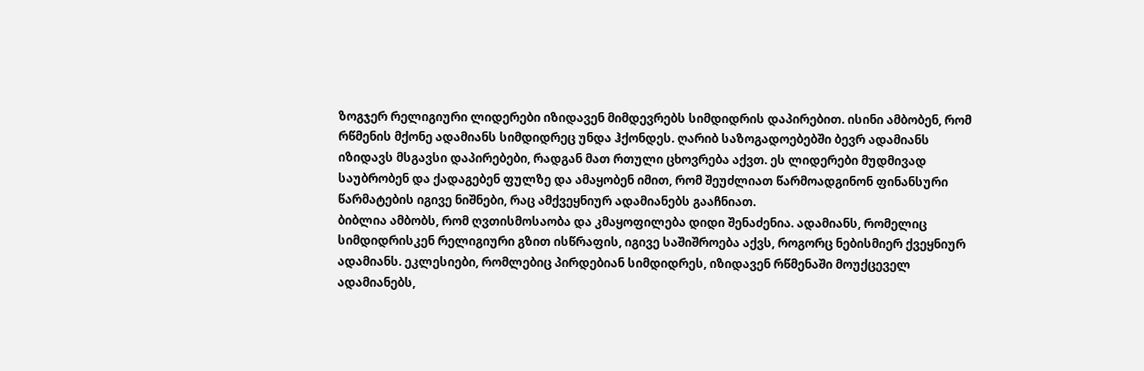ზოგჯერ რელიგიური ლიდერები იზიდავენ მიმდევრებს სიმდიდრის დაპირებით. ისინი ამბობენ, რომ რწმენის მქონე ადამიანს სიმდიდრეც უნდა ჰქონდეს. ღარიბ საზოგადოებებში ბევრ ადამიანს იზიდავს მსგავსი დაპირებები, რადგან მათ რთული ცხოვრება აქვთ. ეს ლიდერები მუდმივად საუბრობენ და ქადაგებენ ფულზე და ამაყობენ იმით, რომ შეუძლიათ წარმოადგინონ ფინანსური წარმატების იგივე ნიშნები, რაც ამქვეყნიურ ადამიანებს გააჩნიათ.
ბიბლია ამბობს, რომ ღვთისმოსაობა და კმაყოფილება დიდი შენაძენია. ადამიანს, რომელიც სიმდიდრისკენ რელიგიური გზით ისწრაფის, იგივე საშიშროება აქვს, როგორც ნებისმიერ ქვეყნიურ ადამიანს. ეკლესიები, რომლებიც პირდებიან სიმდიდრეს, იზიდავენ რწმენაში მოუქცეველ ადამიანებს,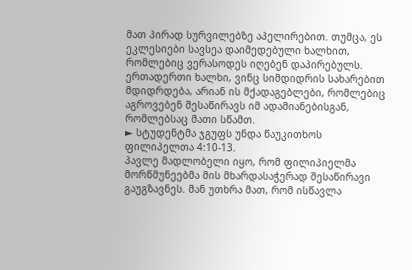მათ პირად სურვილებზე აპელირებით. თუმცა, ეს ეკლესიები სავსეა დაიმედებული ხალხით, რომლებიც ვერასოდეს იღებენ დაპირებულს. ერთადერთი ხალხი, ვინც სიმდიდრის სახარებით მდიდრდება, არიან ის მქადაგებლები, რომლებიც აგროვებენ შესაწირავს იმ ადამიანებისგან, რომლებსაც მათი სწამთ.
► სტუდენტმა ჯგუფს უნდა წაუკითხოს ფილიპელთა 4:10-13.
პავლე მადლობელი იყო, რომ ფილიპიელმა მორწმუნეებმა მის მხარდასაჭერად შესაწირავი გაუგზავნეს. მან უთხრა მათ, რომ ისწავლა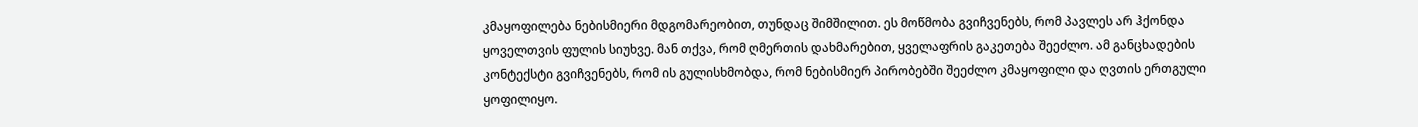კმაყოფილება ნებისმიერი მდგომარეობით, თუნდაც შიმშილით. ეს მოწმობა გვიჩვენებს, რომ პავლეს არ ჰქონდა ყოველთვის ფულის სიუხვე. მან თქვა, რომ ღმერთის დახმარებით, ყველაფრის გაკეთება შეეძლო. ამ განცხადების კონტექსტი გვიჩვენებს, რომ ის გულისხმობდა, რომ ნებისმიერ პირობებში შეეძლო კმაყოფილი და ღვთის ერთგული ყოფილიყო.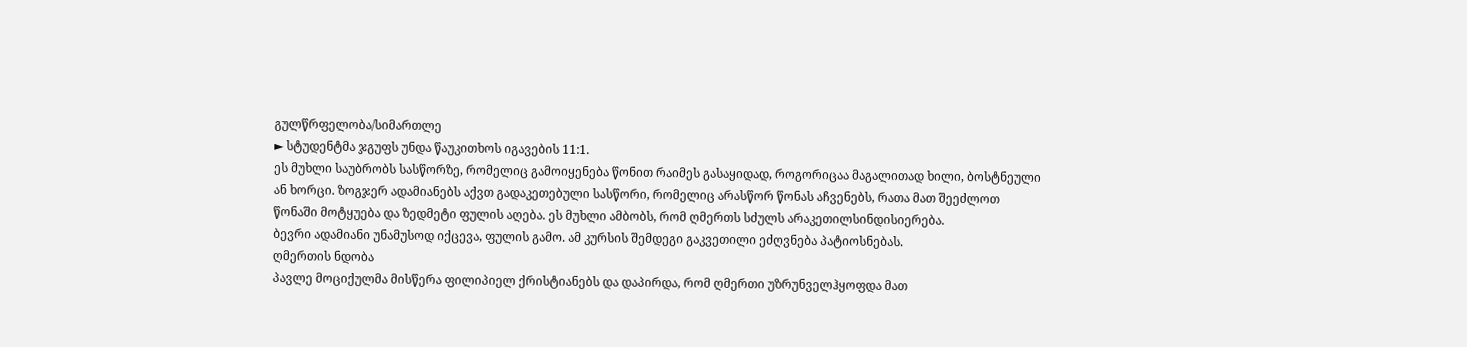გულწრფელობა/სიმართლე
► სტუდენტმა ჯგუფს უნდა წაუკითხოს იგავების 11:1.
ეს მუხლი საუბრობს სასწორზე, რომელიც გამოიყენება წონით რაიმეს გასაყიდად, როგორიცაა მაგალითად ხილი, ბოსტნეული ან ხორცი. ზოგჯერ ადამიანებს აქვთ გადაკეთებული სასწორი, რომელიც არასწორ წონას აჩვენებს, რათა მათ შეეძლოთ წონაში მოტყუება და ზედმეტი ფულის აღება. ეს მუხლი ამბობს, რომ ღმერთს სძულს არაკეთილსინდისიერება.
ბევრი ადამიანი უნამუსოდ იქცევა, ფულის გამო. ამ კურსის შემდეგი გაკვეთილი ეძღვნება პატიოსნებას.
ღმერთის ნდობა
პავლე მოციქულმა მისწერა ფილიპიელ ქრისტიანებს და დაპირდა, რომ ღმერთი უზრუნველჰყოფდა მათ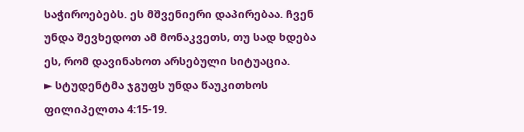საჭიროებებს. ეს მშვენიერი დაპირებაა. ჩვენ უნდა შევხედოთ ამ მონაკვეთს, თუ სად ხდება ეს, რომ დავინახოთ არსებული სიტუაცია.
► სტუდენტმა ჯგუფს უნდა წაუკითხოს ფილიპელთა 4:15-19.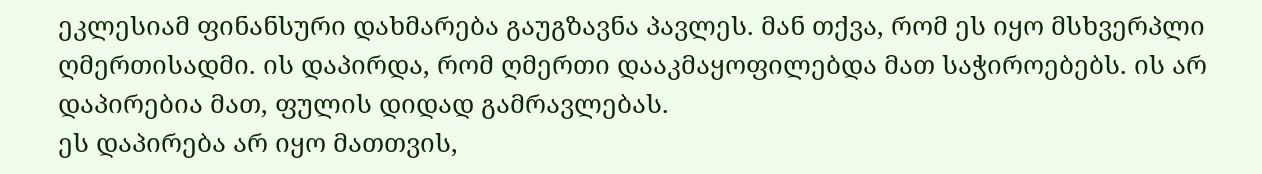ეკლესიამ ფინანსური დახმარება გაუგზავნა პავლეს. მან თქვა, რომ ეს იყო მსხვერპლი ღმერთისადმი. ის დაპირდა, რომ ღმერთი დააკმაყოფილებდა მათ საჭიროებებს. ის არ დაპირებია მათ, ფულის დიდად გამრავლებას.
ეს დაპირება არ იყო მათთვის,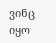ვინც იყო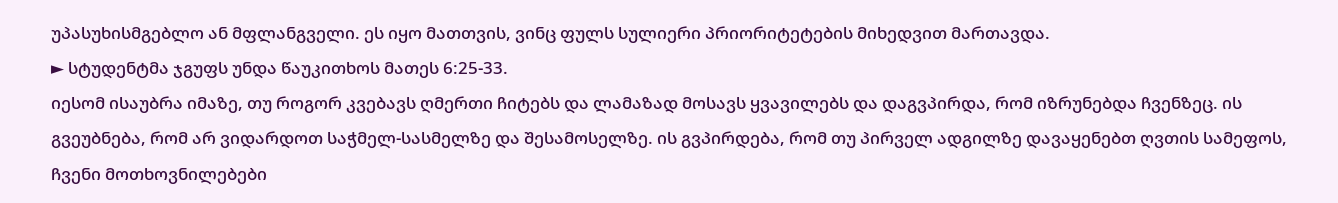უპასუხისმგებლო ან მფლანგველი. ეს იყო მათთვის, ვინც ფულს სულიერი პრიორიტეტების მიხედვით მართავდა.
► სტუდენტმა ჯგუფს უნდა წაუკითხოს მათეს 6:25-33.
იესომ ისაუბრა იმაზე, თუ როგორ კვებავს ღმერთი ჩიტებს და ლამაზად მოსავს ყვავილებს და დაგვპირდა, რომ იზრუნებდა ჩვენზეც. ის გვეუბნება, რომ არ ვიდარდოთ საჭმელ-სასმელზე და შესამოსელზე. ის გვპირდება, რომ თუ პირველ ადგილზე დავაყენებთ ღვთის სამეფოს, ჩვენი მოთხოვნილებები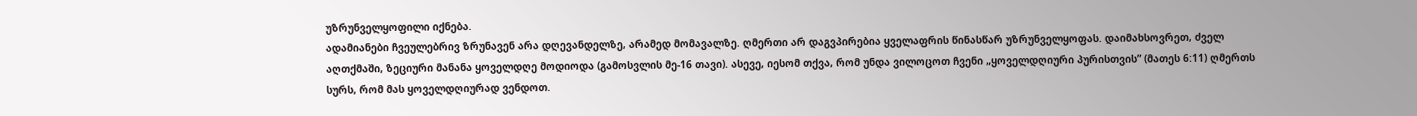უზრუნველყოფილი იქნება.
ადამიანები ჩვეულებრივ ზრუნავენ არა დღევანდელზე, არამედ მომავალზე. ღმერთი არ დაგვპირებია ყველაფრის წინასწარ უზრუნველყოფას. დაიმახსოვრეთ, ძველ აღთქმაში, ზეციური მანანა ყოველდღე მოდიოდა (გამოსვლის მე-16 თავი). ასევე, იესომ თქვა, რომ უნდა ვილოცოთ ჩვენი „ყოველდღიური პურისთვის” (მათეს 6:11) ღმერთს სურს, რომ მას ყოველდღიურად ვენდოთ.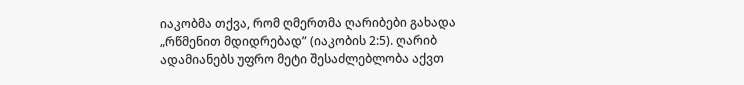იაკობმა თქვა, რომ ღმერთმა ღარიბები გახადა „რწმენით მდიდრებად” (იაკობის 2:5). ღარიბ ადამიანებს უფრო მეტი შესაძლებლობა აქვთ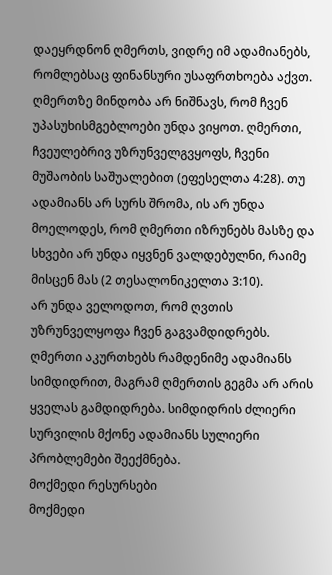დაეყრდნონ ღმერთს, ვიდრე იმ ადამიანებს, რომლებსაც ფინანსური უსაფრთხოება აქვთ.
ღმერთზე მინდობა არ ნიშნავს, რომ ჩვენ უპასუხისმგებლოები უნდა ვიყოთ. ღმერთი, ჩვეულებრივ უზრუნველგვყოფს, ჩვენი მუშაობის საშუალებით (ეფესელთა 4:28). თუ ადამიანს არ სურს შრომა, ის არ უნდა მოელოდეს, რომ ღმერთი იზრუნებს მასზე და სხვები არ უნდა იყვნენ ვალდებულნი, რაიმე მისცენ მას (2 თესალონიკელთა 3:10).
არ უნდა ველოდოთ, რომ ღვთის უზრუნველყოფა ჩვენ გაგვამდიდრებს. ღმერთი აკურთხებს რამდენიმე ადამიანს სიმდიდრით, მაგრამ ღმერთის გეგმა არ არის ყველას გამდიდრება. სიმდიდრის ძლიერი სურვილის მქონე ადამიანს სულიერი პრობლემები შეექმნება.
მოქმედი რესურსები
მოქმედი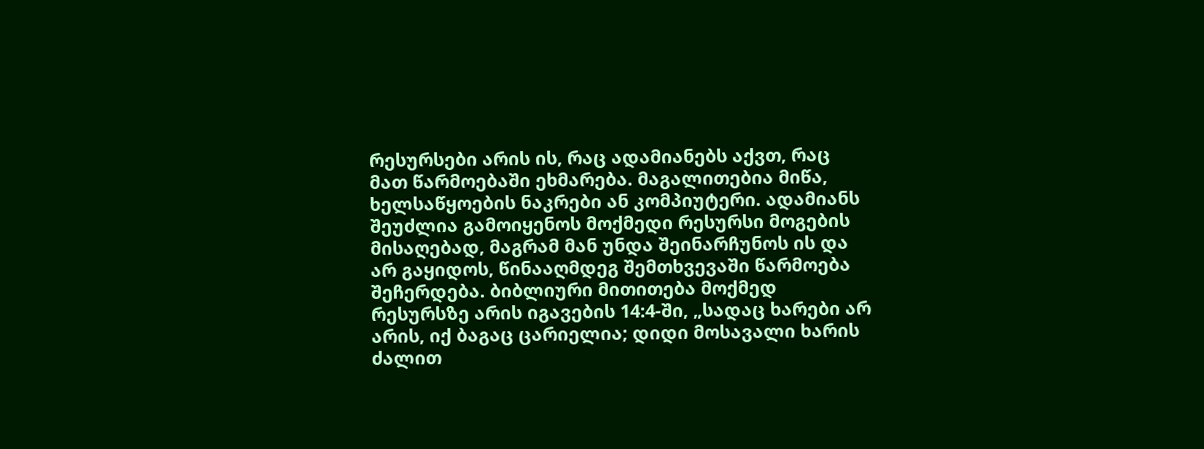რესურსები არის ის, რაც ადამიანებს აქვთ, რაც მათ წარმოებაში ეხმარება. მაგალითებია მიწა, ხელსაწყოების ნაკრები ან კომპიუტერი. ადამიანს შეუძლია გამოიყენოს მოქმედი რესურსი მოგების მისაღებად, მაგრამ მან უნდა შეინარჩუნოს ის და არ გაყიდოს, წინააღმდეგ შემთხვევაში წარმოება შეჩერდება. ბიბლიური მითითება მოქმედ რესურსზე არის იგავების 14:4-ში, „სადაც ხარები არ არის, იქ ბაგაც ცარიელია; დიდი მოსავალი ხარის ძალით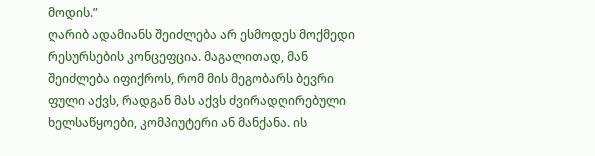მოდის.”
ღარიბ ადამიანს შეიძლება არ ესმოდეს მოქმედი რესურსების კონცეფცია. მაგალითად, მან შეიძლება იფიქროს, რომ მის მეგობარს ბევრი ფული აქვს, რადგან მას აქვს ძვირადღირებული ხელსაწყოები, კომპიუტერი ან მანქანა. ის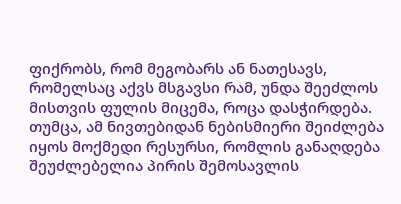ფიქრობს, რომ მეგობარს ან ნათესავს, რომელსაც აქვს მსგავსი რამ, უნდა შეეძლოს მისთვის ფულის მიცემა, როცა დასჭირდება. თუმცა, ამ ნივთებიდან ნებისმიერი შეიძლება იყოს მოქმედი რესურსი, რომლის განაღდება შეუძლებელია პირის შემოსავლის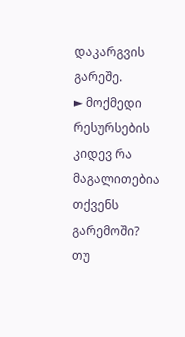დაკარგვის გარეშე.
► მოქმედი რესურსების კიდევ რა მაგალითებია თქვენს გარემოში?
თუ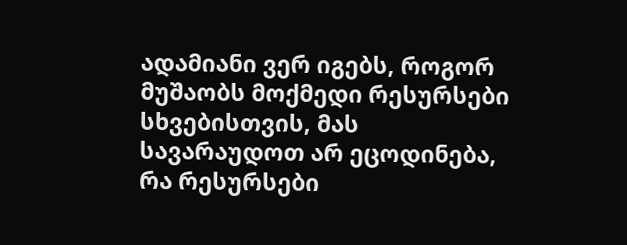ადამიანი ვერ იგებს, როგორ მუშაობს მოქმედი რესურსები სხვებისთვის, მას სავარაუდოთ არ ეცოდინება, რა რესურსები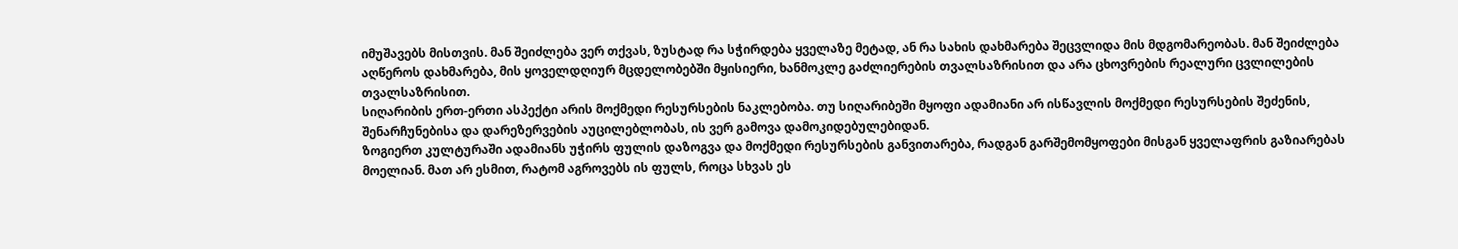იმუშავებს მისთვის. მან შეიძლება ვერ თქვას, ზუსტად რა სჭირდება ყველაზე მეტად, ან რა სახის დახმარება შეცვლიდა მის მდგომარეობას. მან შეიძლება აღწეროს დახმარება, მის ყოველდღიურ მცდელობებში მყისიერი, ხანმოკლე გაძლიერების თვალსაზრისით და არა ცხოვრების რეალური ცვლილების თვალსაზრისით.
სიღარიბის ერთ-ერთი ასპექტი არის მოქმედი რესურსების ნაკლებობა. თუ სიღარიბეში მყოფი ადამიანი არ ისწავლის მოქმედი რესურსების შეძენის, შენარჩუნებისა და დარეზერვების აუცილებლობას, ის ვერ გამოვა დამოკიდებულებიდან.
ზოგიერთ კულტურაში ადამიანს უჭირს ფულის დაზოგვა და მოქმედი რესურსების განვითარება, რადგან გარშემომყოფები მისგან ყველაფრის გაზიარებას მოელიან. მათ არ ესმით, რატომ აგროვებს ის ფულს, როცა სხვას ეს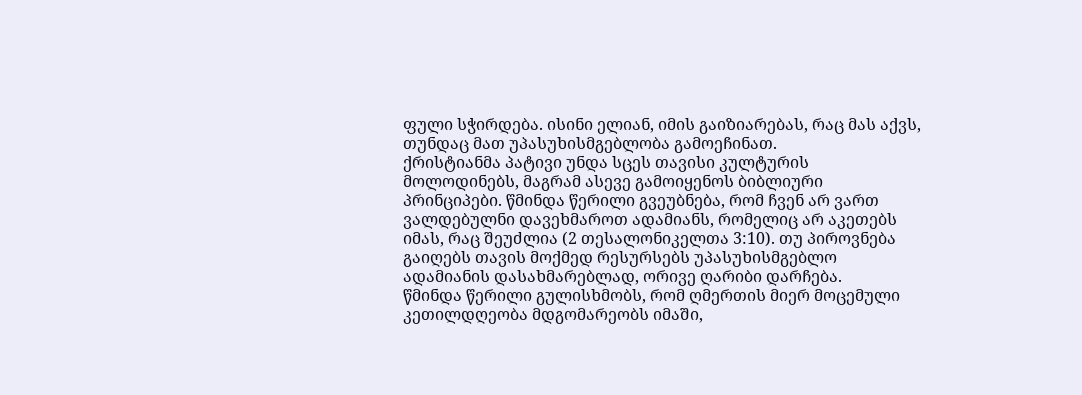ფული სჭირდება. ისინი ელიან, იმის გაიზიარებას, რაც მას აქვს, თუნდაც მათ უპასუხისმგებლობა გამოეჩინათ.
ქრისტიანმა პატივი უნდა სცეს თავისი კულტურის მოლოდინებს, მაგრამ ასევე გამოიყენოს ბიბლიური პრინციპები. წმინდა წერილი გვეუბნება, რომ ჩვენ არ ვართ ვალდებულნი დავეხმაროთ ადამიანს, რომელიც არ აკეთებს იმას, რაც შეუძლია (2 თესალონიკელთა 3:10). თუ პიროვნება გაიღებს თავის მოქმედ რესურსებს უპასუხისმგებლო ადამიანის დასახმარებლად, ორივე ღარიბი დარჩება.
წმინდა წერილი გულისხმობს, რომ ღმერთის მიერ მოცემული კეთილდღეობა მდგომარეობს იმაში,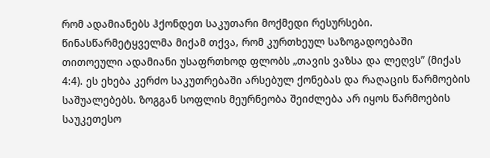რომ ადამიანებს ჰქონდეთ საკუთარი მოქმედი რესურსები. წინასწარმეტყველმა მიქამ თქვა, რომ კურთხეულ საზოგადოებაში თითოეული ადამიანი უსაფრთხოდ ფლობს „თავის ვაზსა და ლეღვს” (მიქას 4:4). ეს ეხება კერძო საკუთრებაში არსებულ ქონებას და რაღაცის წარმოების საშუალებებს. ზოგგან სოფლის მეურნეობა შეიძლება არ იყოს წარმოების საუკეთესო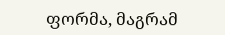ფორმა, მაგრამ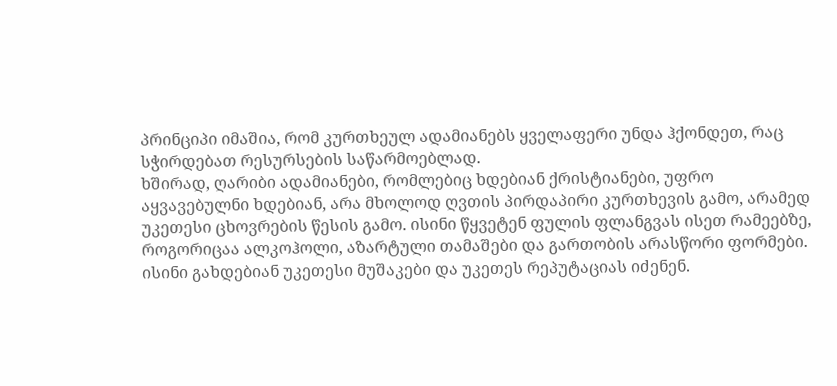პრინციპი იმაშია, რომ კურთხეულ ადამიანებს ყველაფერი უნდა ჰქონდეთ, რაც სჭირდებათ რესურსების საწარმოებლად.
ხშირად, ღარიბი ადამიანები, რომლებიც ხდებიან ქრისტიანები, უფრო აყვავებულნი ხდებიან, არა მხოლოდ ღვთის პირდაპირი კურთხევის გამო, არამედ უკეთესი ცხოვრების წესის გამო. ისინი წყვეტენ ფულის ფლანგვას ისეთ რამეებზე, როგორიცაა ალკოჰოლი, აზარტული თამაშები და გართობის არასწორი ფორმები. ისინი გახდებიან უკეთესი მუშაკები და უკეთეს რეპუტაციას იძენენ.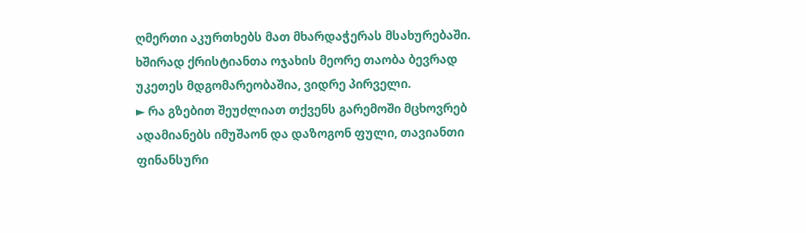ღმერთი აკურთხებს მათ მხარდაჭერას მსახურებაში. ხშირად ქრისტიანთა ოჯახის მეორე თაობა ბევრად უკეთეს მდგომარეობაშია, ვიდრე პირველი.
► რა გზებით შეუძლიათ თქვენს გარემოში მცხოვრებ ადამიანებს იმუშაონ და დაზოგონ ფული, თავიანთი ფინანსური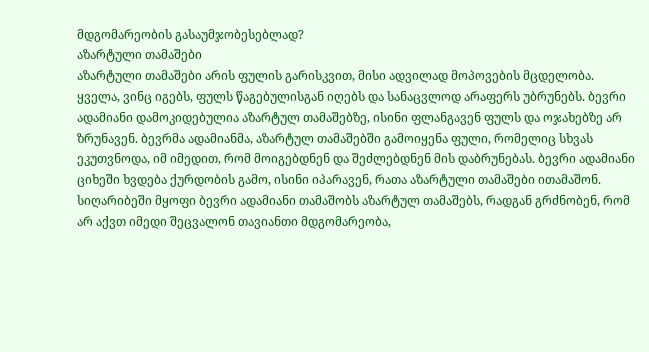მდგომარეობის გასაუმჯობესებლად?
აზარტული თამაშები
აზარტული თამაშები არის ფულის გარისკვით, მისი ადვილად მოპოვების მცდელობა. ყველა, ვინც იგებს, ფულს წაგებულისგან იღებს და სანაცვლოდ არაფერს უბრუნებს. ბევრი ადამიანი დამოკიდებულია აზარტულ თამაშებზე, ისინი ფლანგავენ ფულს და ოჯახებზე არ ზრუნავენ. ბევრმა ადამიანმა, აზარტულ თამაშებში გამოიყენა ფული, რომელიც სხვას ეკუთვნოდა, იმ იმედით, რომ მოიგებდნენ და შეძლებდნენ მის დაბრუნებას. ბევრი ადამიანი ციხეში ხვდება ქურდობის გამო, ისინი იპარავენ, რათა აზარტული თამაშები ითამაშონ. სიღარიბეში მყოფი ბევრი ადამიანი თამაშობს აზარტულ თამაშებს, რადგან გრძნობენ, რომ არ აქვთ იმედი შეცვალონ თავიანთი მდგომარეობა,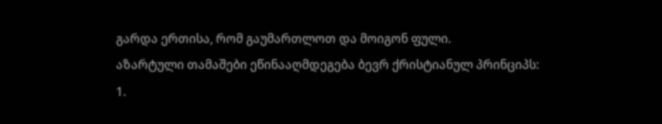გარდა ერთისა, რომ გაუმართლოთ და მოიგონ ფული.
აზარტული თამაშები ეწინააღმდეგება ბევრ ქრისტიანულ პრინციპს:
1.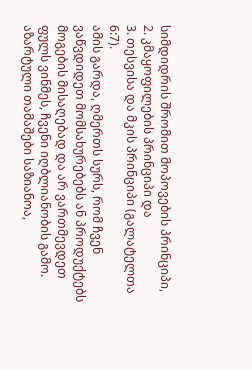სიმდიდრის შრომით მოპოვების პრინციპი,
2. კმაყოფილების პრინციპი და
3. თესვისა და მკის პრინციპი (გალატელთა 6:7).
ამის გარდა, ღმერთს სურს, რომ ჩვენ ვაწვდიდეთ მომსახურებებს ან პროდუქტებს მოგების მისაღებად და არ ვართმევდეთ ფულს ვინმეს, ჩვენი იღბლიანობის გამო. აზარტული თამაშები საზიანოა,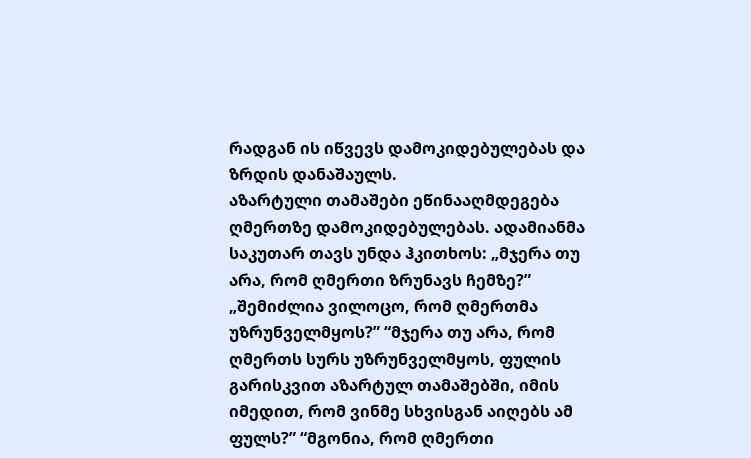რადგან ის იწვევს დამოკიდებულებას და ზრდის დანაშაულს.
აზარტული თამაშები ეწინააღმდეგება ღმერთზე დამოკიდებულებას. ადამიანმა საკუთარ თავს უნდა ჰკითხოს: „მჯერა თუ არა, რომ ღმერთი ზრუნავს ჩემზე?” „შემიძლია ვილოცო, რომ ღმერთმა უზრუნველმყოს?” “მჯერა თუ არა, რომ ღმერთს სურს უზრუნველმყოს, ფულის გარისკვით აზარტულ თამაშებში, იმის იმედით, რომ ვინმე სხვისგან აიღებს ამ ფულს?” “მგონია, რომ ღმერთი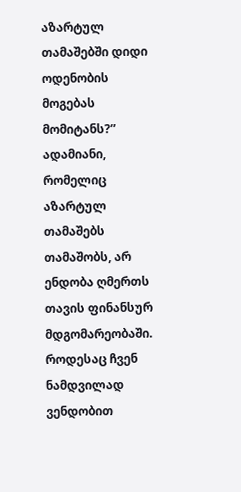აზარტულ თამაშებში დიდი ოდენობის მოგებას მომიტანს?” ადამიანი, რომელიც აზარტულ თამაშებს თამაშობს, არ ენდობა ღმერთს თავის ფინანსურ მდგომარეობაში. როდესაც ჩვენ ნამდვილად ვენდობით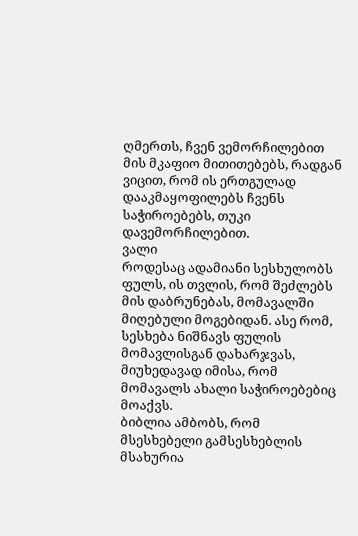ღმერთს, ჩვენ ვემორჩილებით მის მკაფიო მითითებებს, რადგან ვიცით, რომ ის ერთგულად დააკმაყოფილებს ჩვენს საჭიროებებს, თუკი დავემორჩილებით.
ვალი
როდესაც ადამიანი სესხულობს ფულს, ის თვლის, რომ შეძლებს მის დაბრუნებას, მომავალში მიღებული მოგებიდან. ასე რომ, სესხება ნიშნავს ფულის მომავლისგან დახარჯვას, მიუხედავად იმისა, რომ მომავალს ახალი საჭიროებებიც მოაქვს.
ბიბლია ამბობს, რომ მსესხებელი გამსესხებლის მსახურია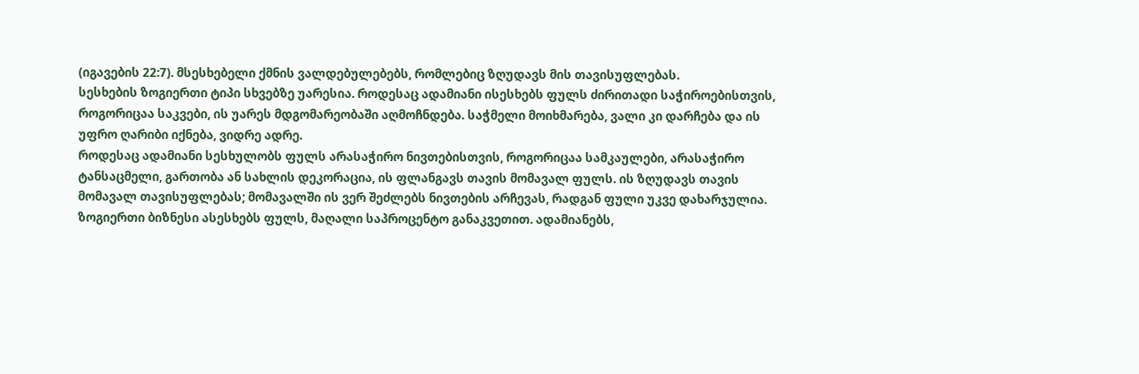(იგავების 22:7). მსესხებელი ქმნის ვალდებულებებს, რომლებიც ზღუდავს მის თავისუფლებას.
სესხების ზოგიერთი ტიპი სხვებზე უარესია. როდესაც ადამიანი ისესხებს ფულს ძირითადი საჭიროებისთვის, როგორიცაა საკვები, ის უარეს მდგომარეობაში აღმოჩნდება. საჭმელი მოიხმარება, ვალი კი დარჩება და ის უფრო ღარიბი იქნება, ვიდრე ადრე.
როდესაც ადამიანი სესხულობს ფულს არასაჭირო ნივთებისთვის, როგორიცაა სამკაულები, არასაჭირო ტანსაცმელი, გართობა ან სახლის დეკორაცია, ის ფლანგავს თავის მომავალ ფულს. ის ზღუდავს თავის მომავალ თავისუფლებას; მომავალში ის ვერ შეძლებს ნივთების არჩევას, რადგან ფული უკვე დახარჯულია.
ზოგიერთი ბიზნესი ასესხებს ფულს, მაღალი საპროცენტო განაკვეთით. ადამიანებს,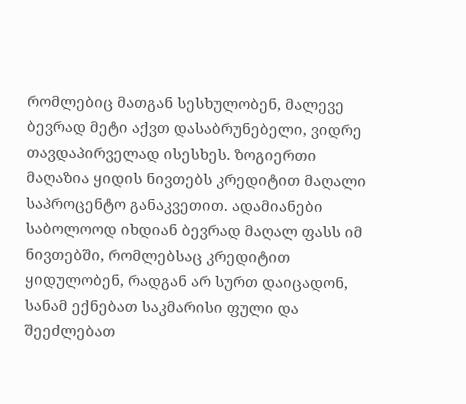რომლებიც მათგან სესხულობენ, მალევე ბევრად მეტი აქვთ დასაბრუნებელი, ვიდრე თავდაპირველად ისესხეს. ზოგიერთი მაღაზია ყიდის ნივთებს კრედიტით მაღალი საპროცენტო განაკვეთით. ადამიანები საბოლოოდ იხდიან ბევრად მაღალ ფასს იმ ნივთებში, რომლებსაც კრედიტით ყიდულობენ, რადგან არ სურთ დაიცადონ, სანამ ექნებათ საკმარისი ფული და შეეძლებათ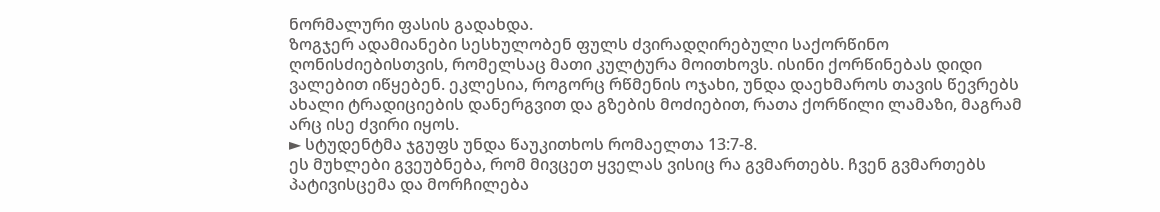ნორმალური ფასის გადახდა.
ზოგჯერ ადამიანები სესხულობენ ფულს ძვირადღირებული საქორწინო ღონისძიებისთვის, რომელსაც მათი კულტურა მოითხოვს. ისინი ქორწინებას დიდი ვალებით იწყებენ. ეკლესია, როგორც რწმენის ოჯახი, უნდა დაეხმაროს თავის წევრებს ახალი ტრადიციების დანერგვით და გზების მოძიებით, რათა ქორწილი ლამაზი, მაგრამ არც ისე ძვირი იყოს.
► სტუდენტმა ჯგუფს უნდა წაუკითხოს რომაელთა 13:7-8.
ეს მუხლები გვეუბნება, რომ მივცეთ ყველას ვისიც რა გვმართებს. ჩვენ გვმართებს პატივისცემა და მორჩილება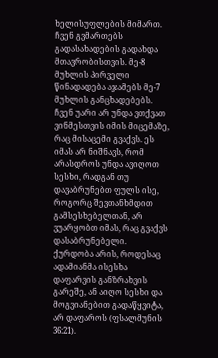ხელისუფლების მიმართ. ჩვენ გვმართებს გადასახადების გადახდა მთავრობისთვის. მე-8 მუხლის პირველი წინადადება აჯამებს მე-7 მუხლის განცხადებებს. ჩვენ უარი არ უნდა ვთქვათ ვინმესთვის იმის მიცემაზე, რაც მისაცემი გვაქვს. ეს იმას არ ნიშნავს, რომ არასდროს უნდა ავიღოთ სესხი, რადგან თუ დავაბრუნებთ ფულს ისე, როგორც შევთანხმდით გამსესხებელთან, არ ვუარყობთ იმას, რაც გვაქვს დასაბრუნებელი.
ქურდობა არის, როდესაც ადამიანმა ისესხა დაფარვის განზრახვის გარეშე, ან აიღო სესხი და მოგვიანებით გადაწყვიტა, არ დაფაროს (ფსალმუნის 36:21).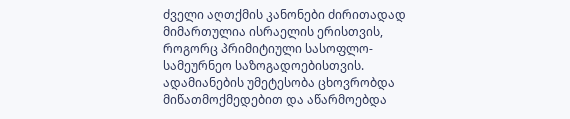ძველი აღთქმის კანონები ძირითადად მიმართულია ისრაელის ერისთვის, როგორც პრიმიტიული სასოფლო-სამეურნეო საზოგადოებისთვის. ადამიანების უმეტესობა ცხოვრობდა მიწათმოქმედებით და აწარმოებდა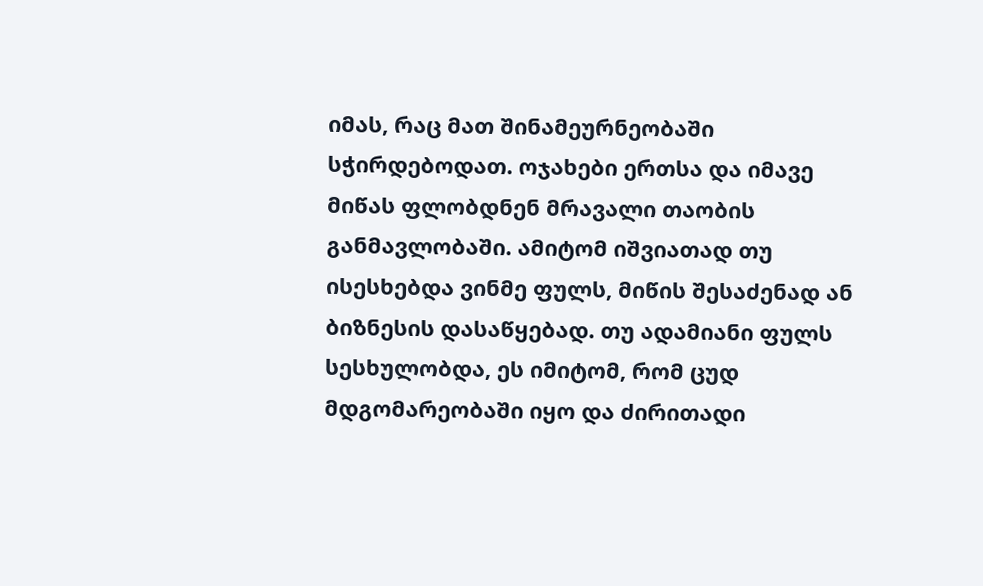იმას, რაც მათ შინამეურნეობაში სჭირდებოდათ. ოჯახები ერთსა და იმავე მიწას ფლობდნენ მრავალი თაობის განმავლობაში. ამიტომ იშვიათად თუ ისესხებდა ვინმე ფულს, მიწის შესაძენად ან ბიზნესის დასაწყებად. თუ ადამიანი ფულს სესხულობდა, ეს იმიტომ, რომ ცუდ მდგომარეობაში იყო და ძირითადი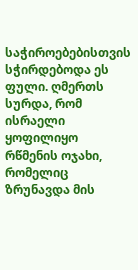საჭიროებებისთვის სჭირდებოდა ეს ფული. ღმერთს სურდა, რომ ისრაელი ყოფილიყო რწმენის ოჯახი, რომელიც ზრუნავდა მის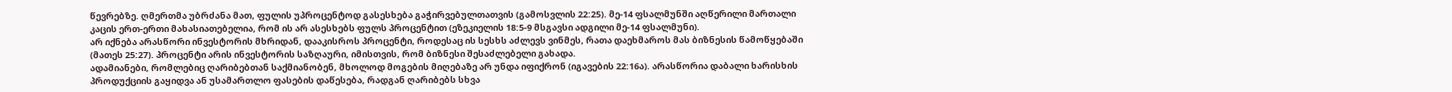წევრებზე. ღმერთმა უბრძანა მათ, ფულის უპროცენტოდ გასესხება გაჭირვებულთათვის (გამოსვლის 22:25). მე-14 ფსალმუნში აღწერილი მართალი კაცის ერთ-ერთი მახასიათებელია, რომ ის არ ასესხებს ფულს პროცენტით (ეზეკიელის 18:5-9 მსგავსი ადგილი მე-14 ფსალმუნი).
არ იქნება არასწორი ინვესტორის მხრიდან, დააკისროს პროცენტი, როდესაც ის სესხს აძლევს ვინმეს, რათა დაეხმაროს მას ბიზნესის წამოწყებაში (მათეს 25:27). პროცენტი არის ინვესტორის საზღაური, იმისთვის, რომ ბიზნესი შესაძლებელი გახადა.
ადამიანები, რომლებიც ღარიბებთან საქმიანობენ, მხოლოდ მოგების მიღებაზე არ უნდა იფიქრონ (იგავების 22:16ა). არასწორია დაბალი ხარისხის პროდუქციის გაყიდვა ან უსამართლო ფასების დაწესება, რადგან ღარიბებს სხვა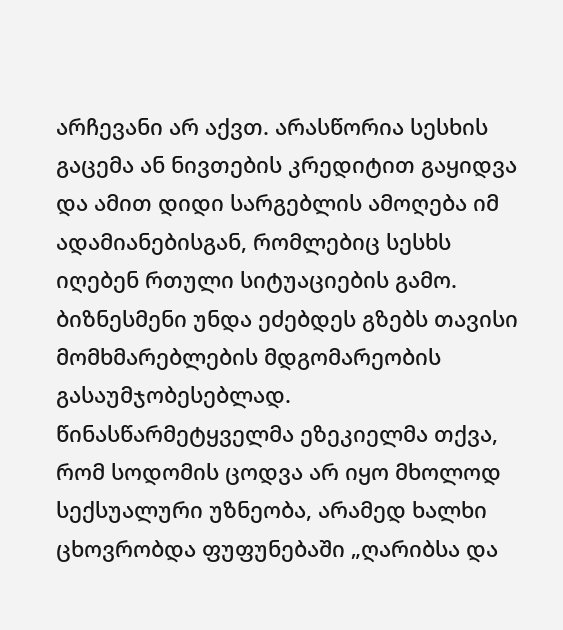არჩევანი არ აქვთ. არასწორია სესხის გაცემა ან ნივთების კრედიტით გაყიდვა და ამით დიდი სარგებლის ამოღება იმ ადამიანებისგან, რომლებიც სესხს იღებენ რთული სიტუაციების გამო. ბიზნესმენი უნდა ეძებდეს გზებს თავისი მომხმარებლების მდგომარეობის გასაუმჯობესებლად.
წინასწარმეტყველმა ეზეკიელმა თქვა, რომ სოდომის ცოდვა არ იყო მხოლოდ სექსუალური უზნეობა, არამედ ხალხი ცხოვრობდა ფუფუნებაში „ღარიბსა და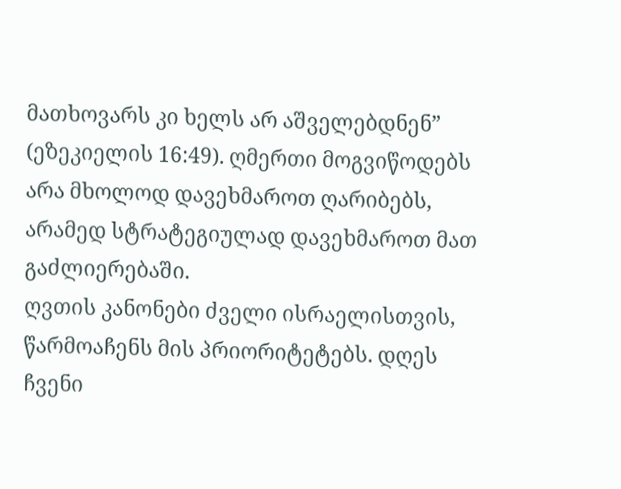მათხოვარს კი ხელს არ აშველებდნენ” (ეზეკიელის 16:49). ღმერთი მოგვიწოდებს არა მხოლოდ დავეხმაროთ ღარიბებს, არამედ სტრატეგიულად დავეხმაროთ მათ გაძლიერებაში.
ღვთის კანონები ძველი ისრაელისთვის, წარმოაჩენს მის პრიორიტეტებს. დღეს ჩვენი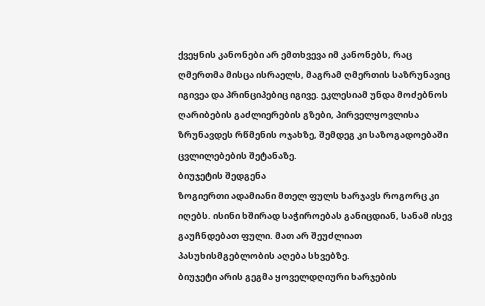ქვეყნის კანონები არ ემთხვევა იმ კანონებს, რაც ღმერთმა მისცა ისრაელს, მაგრამ ღმერთის საზრუნავიც იგივეა და პრინციპებიც იგივე. ეკლესიამ უნდა მოძებნოს ღარიბების გაძლიერების გზები, პირველყოვლისა ზრუნავდეს რწმენის ოჯახზე, შემდეგ კი საზოგადოებაში ცვლილებების შეტანაზე.
ბიუჯეტის შედგენა
ზოგიერთი ადამიანი მთელ ფულს ხარჯავს როგორც კი იღებს. ისინი ხშირად საჭიროებას განიცდიან, სანამ ისევ გაუჩნდებათ ფული. მათ არ შეუძლიათ პასუხისმგებლობის აღება სხვებზე.
ბიუჯეტი არის გეგმა ყოველდღიური ხარჯების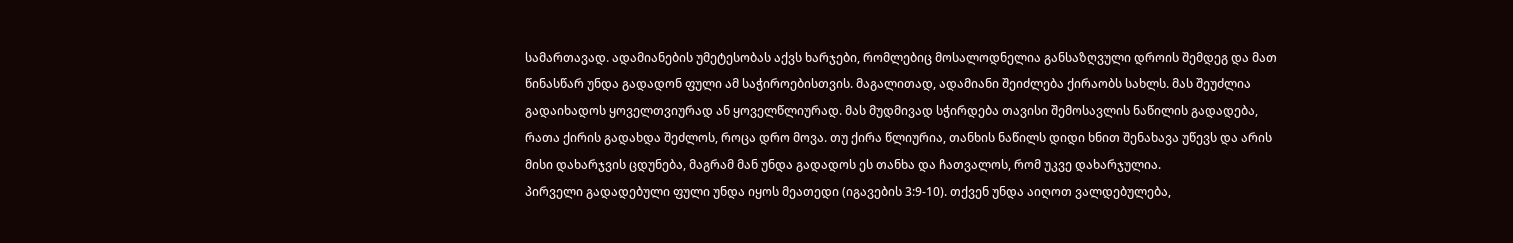სამართავად. ადამიანების უმეტესობას აქვს ხარჯები, რომლებიც მოსალოდნელია განსაზღვული დროის შემდეგ და მათ წინასწარ უნდა გადადონ ფული ამ საჭიროებისთვის. მაგალითად, ადამიანი შეიძლება ქირაობს სახლს. მას შეუძლია გადაიხადოს ყოველთვიურად ან ყოველწლიურად. მას მუდმივად სჭირდება თავისი შემოსავლის ნაწილის გადადება, რათა ქირის გადახდა შეძლოს, როცა დრო მოვა. თუ ქირა წლიურია, თანხის ნაწილს დიდი ხნით შენახავა უწევს და არის მისი დახარჯვის ცდუნება, მაგრამ მან უნდა გადადოს ეს თანხა და ჩათვალოს, რომ უკვე დახარჯულია.
პირველი გადადებული ფული უნდა იყოს მეათედი (იგავების 3:9-10). თქვენ უნდა აიღოთ ვალდებულება,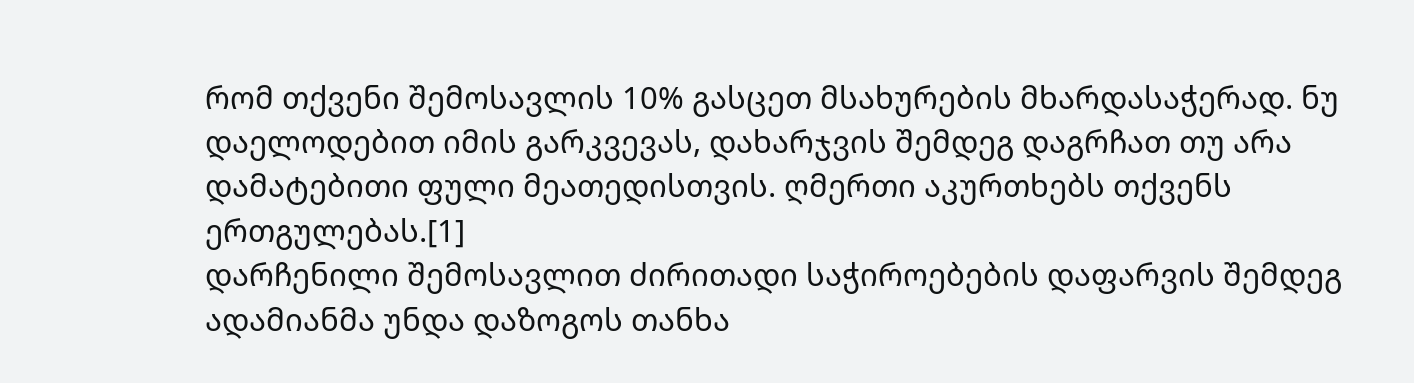რომ თქვენი შემოსავლის 10% გასცეთ მსახურების მხარდასაჭერად. ნუ დაელოდებით იმის გარკვევას, დახარჯვის შემდეგ დაგრჩათ თუ არა დამატებითი ფული მეათედისთვის. ღმერთი აკურთხებს თქვენს ერთგულებას.[1]
დარჩენილი შემოსავლით ძირითადი საჭიროებების დაფარვის შემდეგ ადამიანმა უნდა დაზოგოს თანხა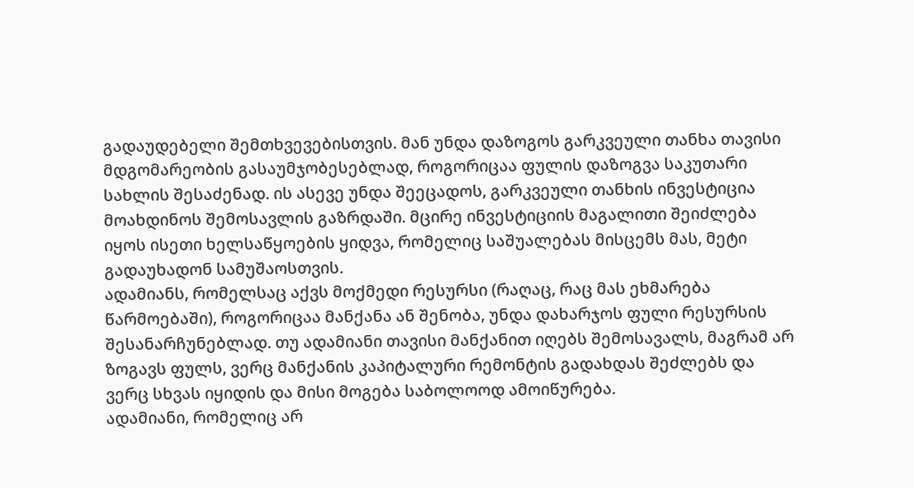გადაუდებელი შემთხვევებისთვის. მან უნდა დაზოგოს გარკვეული თანხა თავისი მდგომარეობის გასაუმჯობესებლად, როგორიცაა ფულის დაზოგვა საკუთარი სახლის შესაძენად. ის ასევე უნდა შეეცადოს, გარკვეული თანხის ინვესტიცია მოახდინოს შემოსავლის გაზრდაში. მცირე ინვესტიციის მაგალითი შეიძლება იყოს ისეთი ხელსაწყოების ყიდვა, რომელიც საშუალებას მისცემს მას, მეტი გადაუხადონ სამუშაოსთვის.
ადამიანს, რომელსაც აქვს მოქმედი რესურსი (რაღაც, რაც მას ეხმარება წარმოებაში), როგორიცაა მანქანა ან შენობა, უნდა დახარჯოს ფული რესურსის შესანარჩუნებლად. თუ ადამიანი თავისი მანქანით იღებს შემოსავალს, მაგრამ არ ზოგავს ფულს, ვერც მანქანის კაპიტალური რემონტის გადახდას შეძლებს და ვერც სხვას იყიდის და მისი მოგება საბოლოოდ ამოიწურება.
ადამიანი, რომელიც არ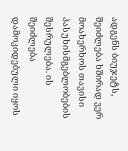ადგენს ბიუჯეტს, შეიძლება ხშირად ვერ მოახერხოს თავისი პასუხისმგებლობების შესრულება. ის შეიძლება დამოკიდებული იყოს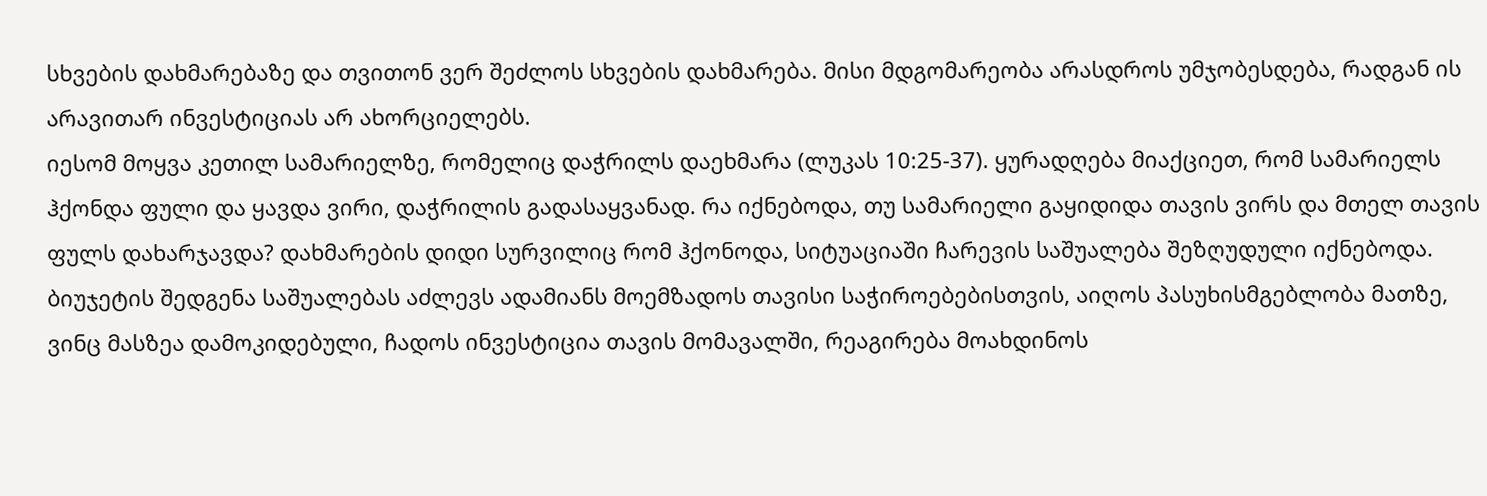სხვების დახმარებაზე და თვითონ ვერ შეძლოს სხვების დახმარება. მისი მდგომარეობა არასდროს უმჯობესდება, რადგან ის არავითარ ინვესტიციას არ ახორციელებს.
იესომ მოყვა კეთილ სამარიელზე, რომელიც დაჭრილს დაეხმარა (ლუკას 10:25-37). ყურადღება მიაქციეთ, რომ სამარიელს ჰქონდა ფული და ყავდა ვირი, დაჭრილის გადასაყვანად. რა იქნებოდა, თუ სამარიელი გაყიდიდა თავის ვირს და მთელ თავის ფულს დახარჯავდა? დახმარების დიდი სურვილიც რომ ჰქონოდა, სიტუაციაში ჩარევის საშუალება შეზღუდული იქნებოდა.
ბიუჯეტის შედგენა საშუალებას აძლევს ადამიანს მოემზადოს თავისი საჭიროებებისთვის, აიღოს პასუხისმგებლობა მათზე, ვინც მასზეა დამოკიდებული, ჩადოს ინვესტიცია თავის მომავალში, რეაგირება მოახდინოს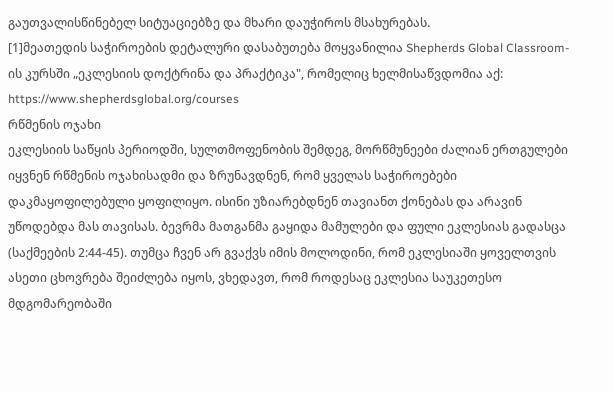გაუთვალისწინებელ სიტუაციებზე და მხარი დაუჭიროს მსახურებას.
[1]მეათედის საჭიროების დეტალური დასაბუთება მოყვანილია Shepherds Global Classroom-ის კურსში „ეკლესიის დოქტრინა და პრაქტიკა", რომელიც ხელმისაწვდომია აქ: https://www.shepherdsglobal.org/courses
რწმენის ოჯახი
ეკლესიის საწყის პერიოდში, სულთმოფენობის შემდეგ, მორწმუნეები ძალიან ერთგულები იყვნენ რწმენის ოჯახისადმი და ზრუნავდნენ, რომ ყველას საჭიროებები დაკმაყოფილებული ყოფილიყო. ისინი უზიარებდნენ თავიანთ ქონებას და არავინ უწოდებდა მას თავისას. ბევრმა მათგანმა გაყიდა მამულები და ფული ეკლესიას გადასცა (საქმეების 2:44-45). თუმცა ჩვენ არ გვაქვს იმის მოლოდინი, რომ ეკლესიაში ყოველთვის ასეთი ცხოვრება შეიძლება იყოს, ვხედავთ, რომ როდესაც ეკლესია საუკეთესო მდგომარეობაში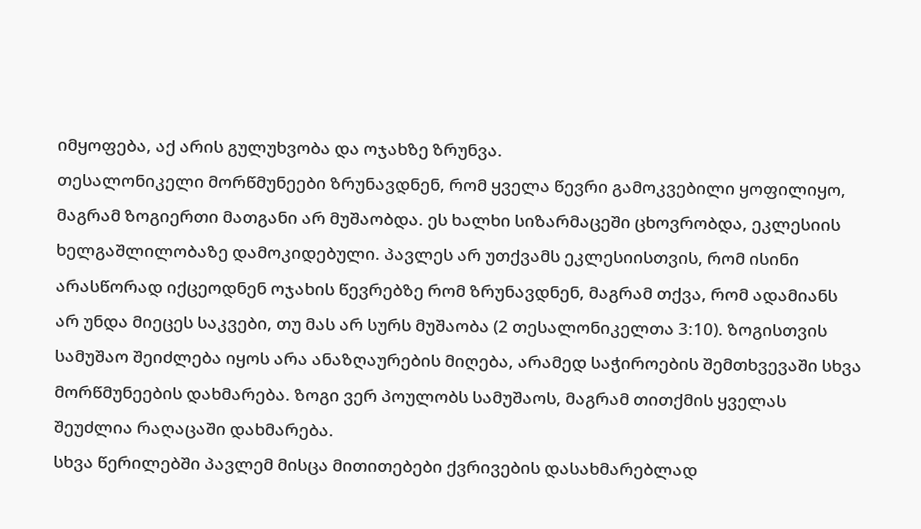იმყოფება, აქ არის გულუხვობა და ოჯახზე ზრუნვა.
თესალონიკელი მორწმუნეები ზრუნავდნენ, რომ ყველა წევრი გამოკვებილი ყოფილიყო, მაგრამ ზოგიერთი მათგანი არ მუშაობდა. ეს ხალხი სიზარმაცეში ცხოვრობდა, ეკლესიის ხელგაშლილობაზე დამოკიდებული. პავლეს არ უთქვამს ეკლესიისთვის, რომ ისინი არასწორად იქცეოდნენ ოჯახის წევრებზე რომ ზრუნავდნენ, მაგრამ თქვა, რომ ადამიანს არ უნდა მიეცეს საკვები, თუ მას არ სურს მუშაობა (2 თესალონიკელთა 3:10). ზოგისთვის სამუშაო შეიძლება იყოს არა ანაზღაურების მიღება, არამედ საჭიროების შემთხვევაში სხვა მორწმუნეების დახმარება. ზოგი ვერ პოულობს სამუშაოს, მაგრამ თითქმის ყველას შეუძლია რაღაცაში დახმარება.
სხვა წერილებში პავლემ მისცა მითითებები ქვრივების დასახმარებლად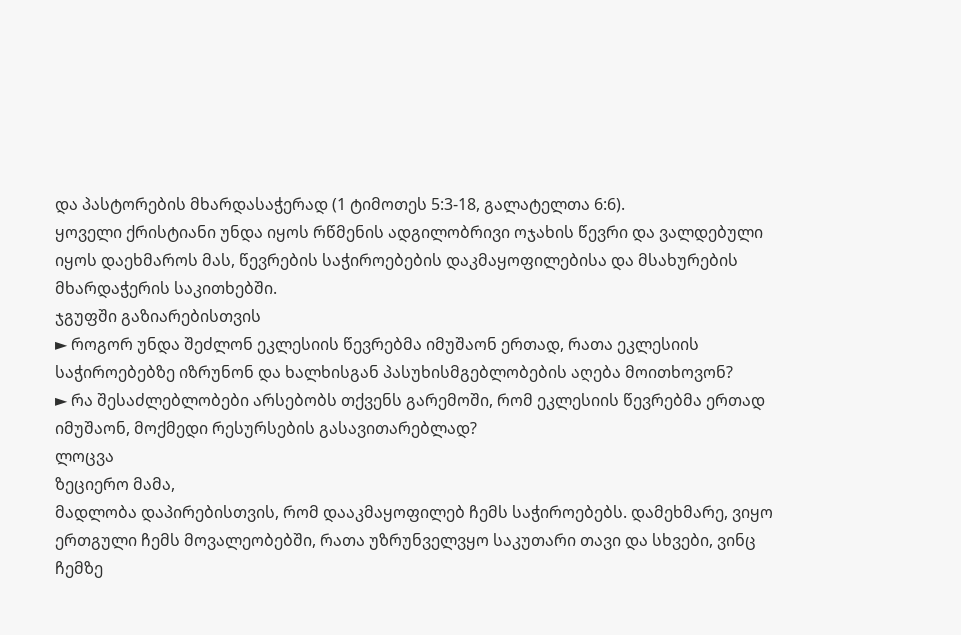და პასტორების მხარდასაჭერად (1 ტიმოთეს 5:3-18, გალატელთა 6:6).
ყოველი ქრისტიანი უნდა იყოს რწმენის ადგილობრივი ოჯახის წევრი და ვალდებული იყოს დაეხმაროს მას, წევრების საჭიროებების დაკმაყოფილებისა და მსახურების მხარდაჭერის საკითხებში.
ჯგუფში გაზიარებისთვის
► როგორ უნდა შეძლონ ეკლესიის წევრებმა იმუშაონ ერთად, რათა ეკლესიის საჭიროებებზე იზრუნონ და ხალხისგან პასუხისმგებლობების აღება მოითხოვონ?
► რა შესაძლებლობები არსებობს თქვენს გარემოში, რომ ეკლესიის წევრებმა ერთად იმუშაონ, მოქმედი რესურსების გასავითარებლად?
ლოცვა
ზეციერო მამა,
მადლობა დაპირებისთვის, რომ დააკმაყოფილებ ჩემს საჭიროებებს. დამეხმარე, ვიყო ერთგული ჩემს მოვალეობებში, რათა უზრუნველვყო საკუთარი თავი და სხვები, ვინც ჩემზე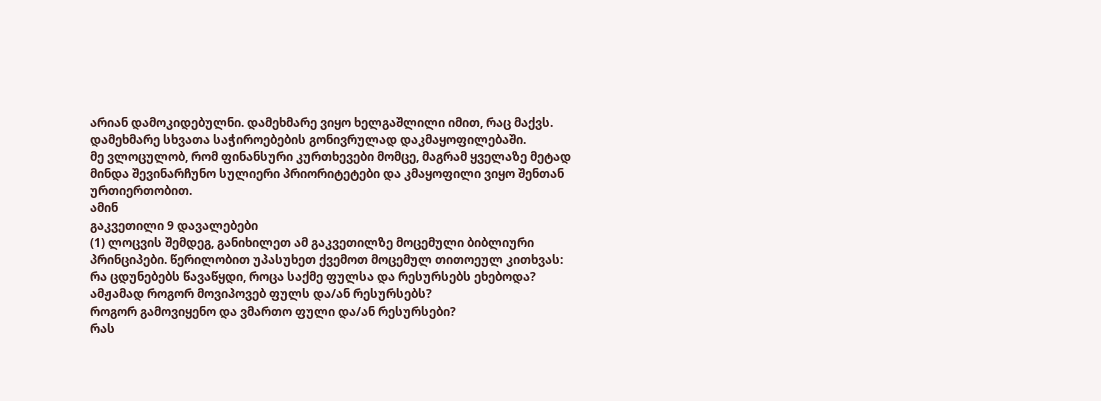არიან დამოკიდებულნი. დამეხმარე ვიყო ხელგაშლილი იმით, რაც მაქვს. დამეხმარე სხვათა საჭიროებების გონივრულად დაკმაყოფილებაში.
მე ვლოცულობ, რომ ფინანსური კურთხევები მომცე, მაგრამ ყველაზე მეტად მინდა შევინარჩუნო სულიერი პრიორიტეტები და კმაყოფილი ვიყო შენთან ურთიერთობით.
ამინ
გაკვეთილი 9 დავალებები
(1) ლოცვის შემდეგ, განიხილეთ ამ გაკვეთილზე მოცემული ბიბლიური პრინციპები. წერილობით უპასუხეთ ქვემოთ მოცემულ თითოეულ კითხვას:
რა ცდუნებებს წავაწყდი, როცა საქმე ფულსა და რესურსებს ეხებოდა?
ამჟამად როგორ მოვიპოვებ ფულს და/ან რესურსებს?
როგორ გამოვიყენო და ვმართო ფული და/ან რესურსები?
რას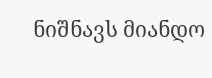ნიშნავს მიანდო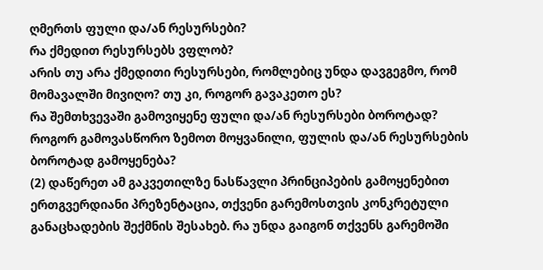ღმერთს ფული და/ან რესურსები?
რა ქმედით რესურსებს ვფლობ?
არის თუ არა ქმედითი რესურსები, რომლებიც უნდა დავგეგმო, რომ მომავალში მივიღო? თუ კი, როგორ გავაკეთო ეს?
რა შემთხვევაში გამოვიყენე ფული და/ან რესურსები ბოროტად?
როგორ გამოვასწორო ზემოთ მოყვანილი, ფულის და/ან რესურსების ბოროტად გამოყენება?
(2) დაწერეთ ამ გაკვეთილზე ნასწავლი პრინციპების გამოყენებით ერთგვერდიანი პრეზენტაცია, თქვენი გარემოსთვის კონკრეტული განაცხადების შექმნის შესახებ. რა უნდა გაიგონ თქვენს გარემოში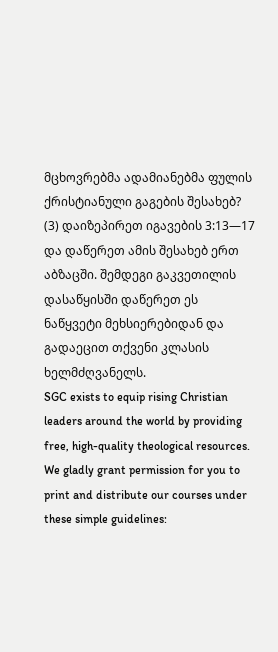მცხოვრებმა ადამიანებმა ფულის ქრისტიანული გაგების შესახებ?
(3) დაიზეპირეთ იგავების 3:13—17 და დაწერეთ ამის შესახებ ერთ აბზაცში. შემდეგი გაკვეთილის დასაწყისში დაწერეთ ეს ნაწყვეტი მეხსიერებიდან და გადაეცით თქვენი კლასის ხელმძღვანელს.
SGC exists to equip rising Christian leaders around the world by providing free, high-quality theological resources. We gladly grant permission for you to print and distribute our courses under these simple guidelines: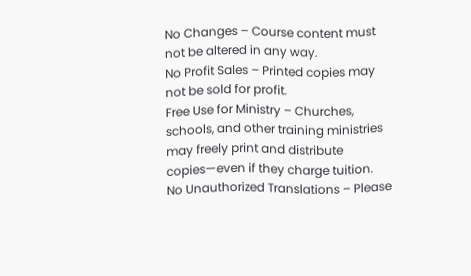No Changes – Course content must not be altered in any way.
No Profit Sales – Printed copies may not be sold for profit.
Free Use for Ministry – Churches, schools, and other training ministries may freely print and distribute copies—even if they charge tuition.
No Unauthorized Translations – Please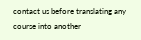contact us before translating any course into another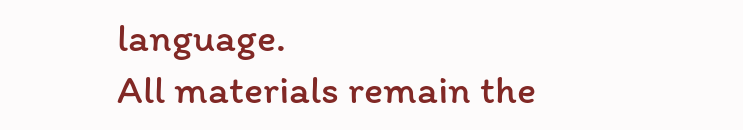language.
All materials remain the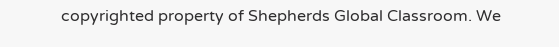copyrighted property of Shepherds Global Classroom. We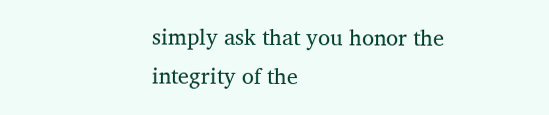simply ask that you honor the integrity of the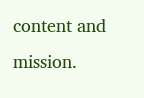content and mission.